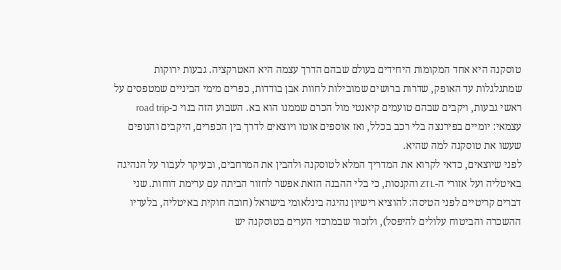טוסקנה היא אחד המקומות היחידים בעולם שבהם הדרך עצמה היא האטרקציה. גבעות ירוקות שמתגלגלות עד האופק, שדרות ברושים שמובילות לחוות אבן בודדות, כפרים מימי הביניים שמטפסים על ראשי גבעות, ויקבים שבהם טועמים קיאנטי מול הכרם שממנו הוא בא. השבוע הזה בנוי כ-road trip עצמאי: יומיים בפירנצה בלי רכב בכלל, ואז אוספים אוטו ויוצאים לדרך בין הכפרים, היקבים והנופים שעשו את טוסקנה למה שהיא.
לפני שיוצאים, כדאי לקרוא את המדריך המלא לטוסקנה ולהבין את המרחבים, ובעיקר לעבור על הנהיגה באיטליה ועל אזורי ה-ZTL והקנסות, כי בלי ההבנה הזאת אפשר לחזור הביתה עם ערימת דוחות. שני דברים קריטיים לפני הטיסה: להוציא רישיון נהיגה בינלאומי בישראל (חובה חוקית באיטליה, בלעדיו ההשכרה והביטוח עלולים להיפסל), ולזכור שבמרכזי הערים בטוסקנה יש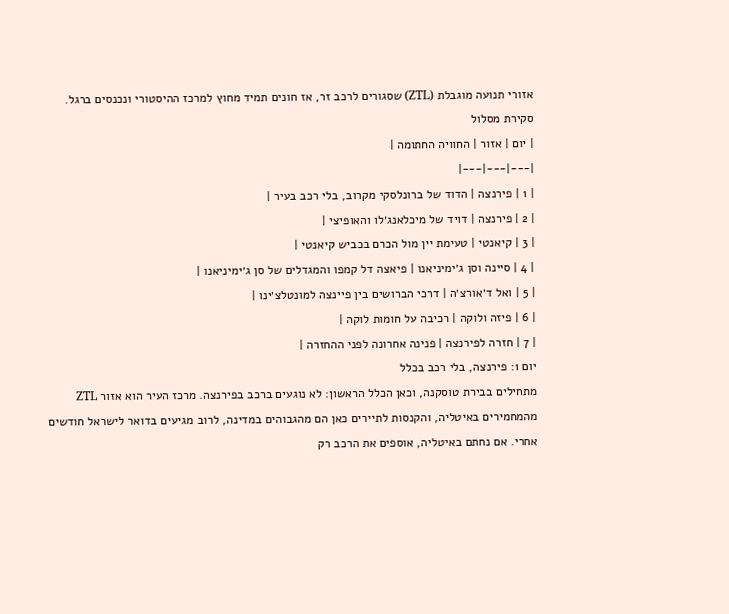אזורי תנועה מוגבלת (ZTL) שסגורים לרכב זר, אז חונים תמיד מחוץ למרכז ההיסטורי ונכנסים ברגל.
סקירת מסלול
| יום | אזור | החוויה החתומה |
|---|---|---|
| 1 | פירנצה | הדוד של ברונלסקי מקרוב, בלי רכב בעיר |
| 2 | פירנצה | דויד של מיכלאנג׳לו והאופיצי |
| 3 | קיאנטי | טעימת יין מול הכרם בכביש קיאנטי |
| 4 | סיינה וסן ג׳ימיניאנו | פיאצה דל קמפו והמגדלים של סן ג׳ימיניאנו |
| 5 | ואל ד׳אורצ׳ה | דרכי הברושים בין פיינצה למונטלצ׳ינו |
| 6 | פיזה ולוקה | רכיבה על חומות לוקה |
| 7 | חזרה לפירנצה | פנינה אחרונה לפני ההחזרה |
יום 1: פירנצה, בלי רכב בכלל
מתחילים בבירת טוסקנה, וכאן הכלל הראשון: לא נוגעים ברכב בפירנצה. מרכז העיר הוא אזור ZTL מהמחמירים באיטליה, והקנסות לתיירים כאן הם מהגבוהים במדינה, לרוב מגיעים בדואר לישראל חודשים אחרי. אם נחתם באיטליה, אוספים את הרכב רק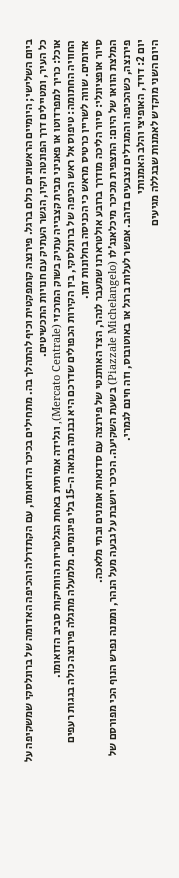ביום השלישי; היומיים הראשונים כולם ברגל. פירנצה קומפקטית וכיף להתהלך בה. מתחילים בכיכר הדואומו, עם הקתדרלה והכיפה האדומה של ברונלסקי שמשקיפה על כל העיר, ומטיילים דרך הפונטה וקיו, הגשר העתיק עם חנויות התכשיטים.
אוכל: כריך למפרדוטו או פאניני מבית קצבייה עתיק בשוק המרכזי (Mercato Centrale), וגלידה אמיתית באחת הגלטריות הוותיקות סביב הדואומו.
החוויה החתומה: טיפוס אל ראש הכיפה של ברונלסקי, בין הקירות הכפולים שדרכם היא נבנתה במאה ה-15 בלי פיגומים. מלמעלה מתגלה פירנצה כולה בגגות רעפים אדומים. שווה לשריין כרטיס מראש כי הכניסה בחלונות זמן.
סיור אופציונלי: סיור הליכה מודרך ברובע אולטרארנו שמעבר לנהר, הצד האותנטי של פירנצה עם סדנאות אומנים ובתי מלאכה.
המלצת הוואו של היום: התצפית מכיכר מיכלאנג׳לו (Piazzale Michelangelo) בשעת השקיעה. הכיכר יושבת על גבעה מעל הנהר, וממנה נפרש הנוף הכי מפורסם של פירנצה, כשהכיפה והמגדלים נצבעים בזהב. אפשר לעלות ברגל או באוטובוס, וזה חינם לגמרי.
יום 2: דויד, האופיצי והלב האמנותי
היום השני מוקדש לאמנות שבגללה מגיעים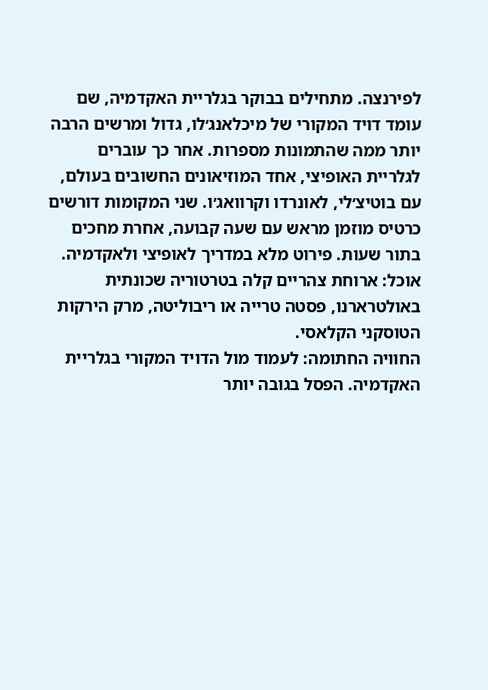לפירנצה. מתחילים בבוקר בגלריית האקדמיה, שם עומד דויד המקורי של מיכלאנג׳לו, גדול ומרשים הרבה יותר ממה שהתמונות מספרות. אחר כך עוברים לגלריית האופיצי, אחד המוזיאונים החשובים בעולם, עם בוטיצ׳לי, לאונרדו וקרוואג׳ו. שני המקומות דורשים כרטיס מוזמן מראש עם שעה קבועה, אחרת מחכים בתור שעות. פירוט מלא במדריך לאופיצי ולאקדמיה.
אוכל: ארוחת צהריים קלה בטרטוריה שכונתית באולטרארנו, פסטה טרייה או ריבוליטה, מרק הירקות הטוסקני הקלאסי.
החוויה החתומה: לעמוד מול הדויד המקורי בגלריית האקדמיה. הפסל בגובה יותר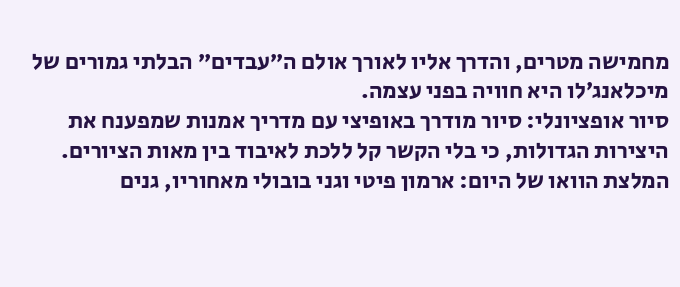מחמישה מטרים, והדרך אליו לאורך אולם ה”עבדים” הבלתי גמורים של מיכלאנג׳לו היא חוויה בפני עצמה.
סיור אופציונלי: סיור מודרך באופיצי עם מדריך אמנות שמפענח את היצירות הגדולות, כי בלי הקשר קל ללכת לאיבוד בין מאות הציורים.
המלצת הוואו של היום: ארמון פיטי וגני בובולי מאחוריו, גנים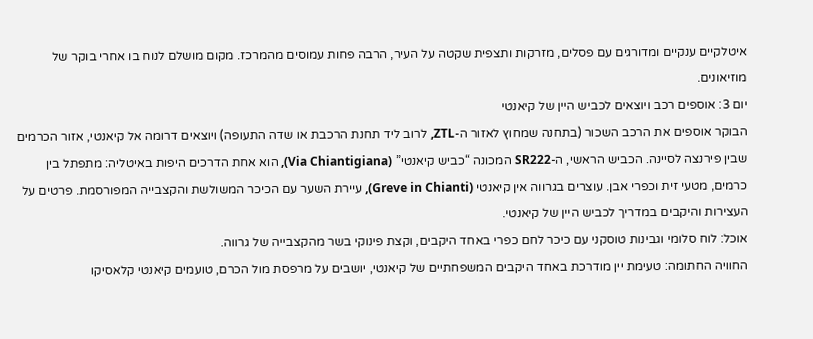איטלקיים ענקיים ומדורגים עם פסלים, מזרקות ותצפית שקטה על העיר, הרבה פחות עמוסים מהמרכז. מקום מושלם לנוח בו אחרי בוקר של מוזיאונים.
יום 3: אוספים רכב ויוצאים לכביש היין של קיאנטי
הבוקר אוספים את הרכב השכור (בתחנה שמחוץ לאזור ה-ZTL, לרוב ליד תחנת הרכבת או שדה התעופה) ויוצאים דרומה אל קיאנטי, אזור הכרמים שבין פירנצה לסיינה. הכביש הראשי, ה-SR222 המכונה “כביש קיאנטי” (Via Chiantigiana), הוא אחת הדרכים היפות באיטליה: מתפתל בין כרמים, מטעי זית וכפרי אבן. עוצרים בגרווה אין קיאנטי (Greve in Chianti), עיירת השער עם הכיכר המשולשת והקצבייה המפורסמת. פרטים על העצירות והיקבים במדריך לכביש היין של קיאנטי.
אוכל: לוח סלומי וגבינות טוסקני עם כיכר לחם כפרי באחד היקבים, וקצת פינוקי בשר מהקצבייה של גרווה.
החוויה החתומה: טעימת יין מודרכת באחד היקבים המשפחתיים של קיאנטי, יושבים על מרפסת מול הכרם, טועמים קיאנטי קלאסיקו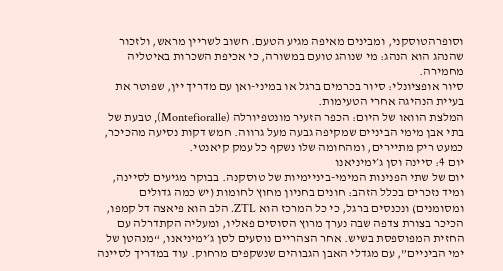וסופרהטוסקני, ומבינים מאיפה מגיע הטעם. חשוב לשריין מראש, ולזכור שהנהג הוא הנהג: מי שנוהג טועם במשורה, כי אכיפת השכרות באיטליה מחמירה.
סיור אופציונלי: סיור בכרמים ברגל או במיני-ואן עם מדריך יין, שפוטר את בעיית הנהיגה אחרי הטעימות.
המלצת הוואו של היום: הכפר הזעיר מונטפיורלה (Montefioralle), טבעת של בתי אבן מימי הביניים שמקיפה גבעה מעל גרווה. חמש דקות נסיעה מהכיכר, כמעט ריק מתיירים, ומהחומה שלו נשקף כל עמק קיאנטי.
יום 4: סיינה וסן ג׳ימיניאנו
יום של שתי הפנינות המימי-ביניימיות של טוסקנה. בבוקר מגיעים לסיינה, ומיד נזכרים בכלל הזהב: חונים בחניון מחוץ לחומות (יש כמה גדולים ומסומנים) ונכנסים ברגל, כי כל המרכז הוא ZTL. הלב הוא פיאצה דל קמפו, הכיכר בצורת צדפה שבה נערך מרוץ הסוסים פאליו, ומעליה הקתדרלה עם החזית המפוספסת בשיש. אחר הצהריים נוסעים לסן ג׳ימיניאנו, “מנהטן של ימי הביניים”, עם מגדלי האבן הגבוהים שנשקפים מרחוק. עוד במדריך לסיינה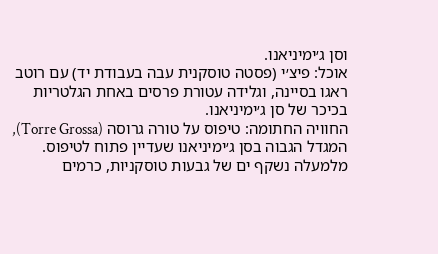וסן ג׳ימיניאנו.
אוכל: פיצ׳י (פסטה טוסקנית עבה בעבודת יד) עם רוטב ראגו בסיינה, וגלידה עטורת פרסים באחת הגלטריות בכיכר של סן ג׳ימיניאנו.
החוויה החתומה: טיפוס על טורה גרוסה (Torre Grossa), המגדל הגבוה בסן ג׳ימיניאנו שעדיין פתוח לטיפוס. מלמעלה נשקף ים של גבעות טוסקניות, כרמים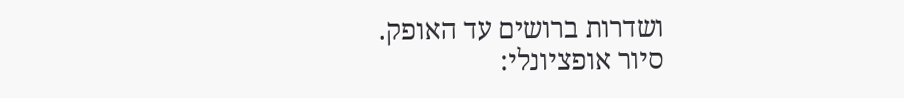ושדרות ברושים עד האופק.
סיור אופציונלי: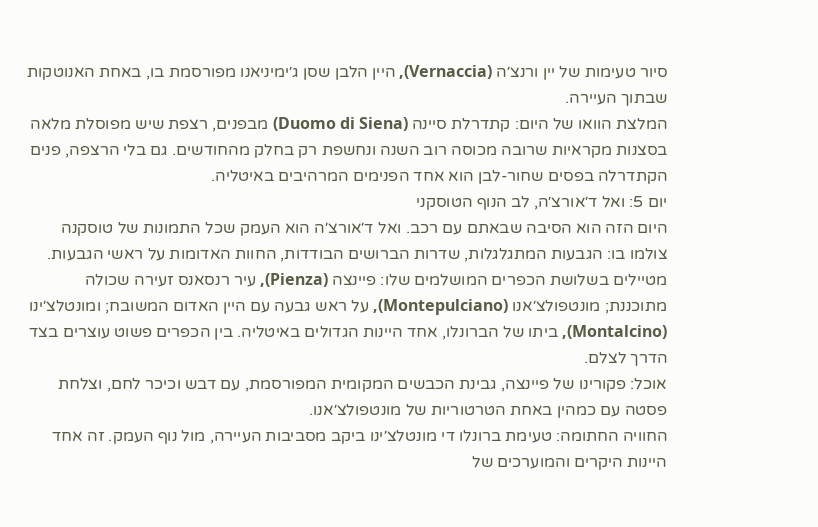סיור טעימות של יין ורנצ׳ה (Vernaccia), היין הלבן שסן ג׳ימיניאנו מפורסמת בו, באחת האנוטקות שבתוך העיירה.
המלצת הוואו של היום: קתדרלת סיינה (Duomo di Siena) מבפנים, רצפת שיש מפוסלת מלאה בסצנות מקראיות שרובה מכוסה רוב השנה ונחשפת רק בחלק מהחודשים. גם בלי הרצפה, פנים הקתדרלה בפסים שחור-לבן הוא אחד הפנימים המרהיבים באיטליה.
יום 5: ואל ד׳אורצ׳ה, לב הנוף הטוסקני
היום הזה הוא הסיבה שבאתם עם רכב. ואל ד׳אורצ׳ה הוא העמק שכל התמונות של טוסקנה צולמו בו: הגבעות המתגלגלות, שדרות הברושים הבודדות, החוות האדומות על ראשי הגבעות. מטיילים בשלושת הכפרים המושלמים שלו: פיינצה (Pienza), עיר רנסאנס זעירה שכולה מתוכננת; מונטפולצ׳אנו (Montepulciano), על ראש גבעה עם היין האדום המשובח; ומונטלצ׳ינו (Montalcino), ביתו של הברונלו, אחד היינות הגדולים באיטליה. בין הכפרים פשוט עוצרים בצד הדרך לצלם.
אוכל: פקורינו של פיינצה, גבינת הכבשים המקומית המפורסמת, עם דבש וכיכר לחם, וצלחת פסטה עם כמהין באחת הטרטוריות של מונטפולצ׳אנו.
החוויה החתומה: טעימת ברונלו די מונטלצ׳ינו ביקב מסביבות העיירה, מול נוף העמק. זה אחד היינות היקרים והמוערכים של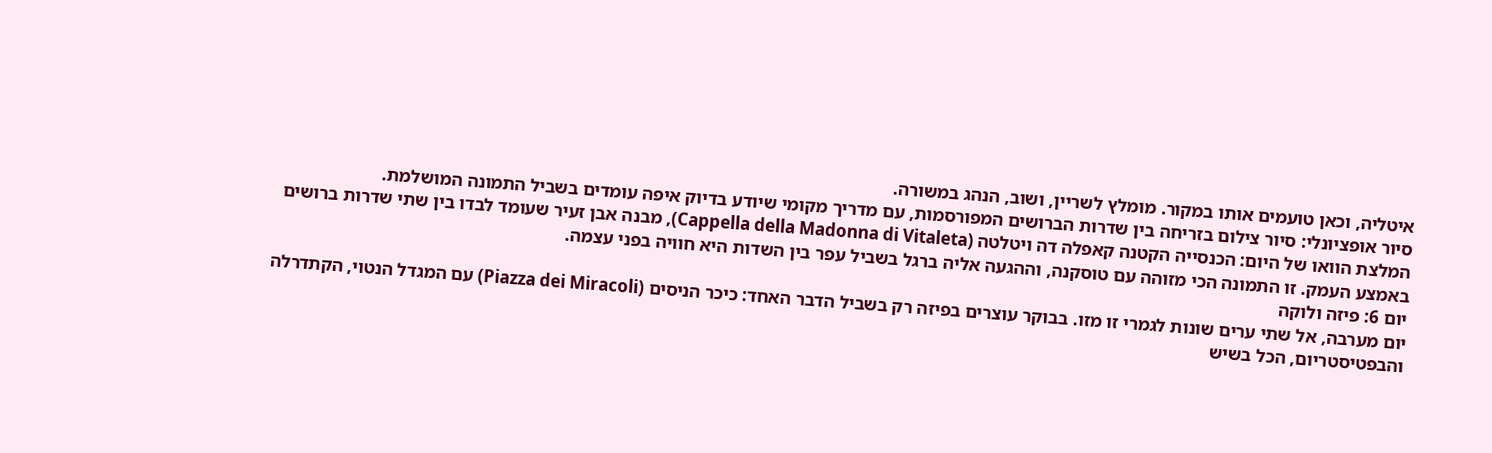איטליה, וכאן טועמים אותו במקור. מומלץ לשריין, ושוב, הנהג במשורה.
סיור אופציונלי: סיור צילום בזריחה בין שדרות הברושים המפורסמות, עם מדריך מקומי שיודע בדיוק איפה עומדים בשביל התמונה המושלמת.
המלצת הוואו של היום: הכנסייה הקטנה קאפלה דה ויטלטה (Cappella della Madonna di Vitaleta), מבנה אבן זעיר שעומד לבדו בין שתי שדרות ברושים באמצע העמק. זו התמונה הכי מזוהה עם טוסקנה, וההגעה אליה ברגל בשביל עפר בין השדות היא חוויה בפני עצמה.
יום 6: פיזה ולוקה
יום מערבה, אל שתי ערים שונות לגמרי זו מזו. בבוקר עוצרים בפיזה רק בשביל הדבר האחד: כיכר הניסים (Piazza dei Miracoli) עם המגדל הנטוי, הקתדרלה והבפטיסטריום, הכל בשיש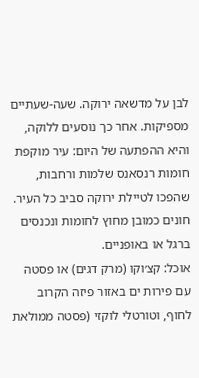לבן על מדשאה ירוקה. שעה-שעתיים מספיקות. אחר כך נוסעים ללוקה, והיא ההפתעה של היום: עיר מוקפת חומות רנסאנס שלמות ורחבות, שהפכו לטיילת ירוקה סביב כל העיר. חונים כמובן מחוץ לחומות ונכנסים ברגל או באופניים.
אוכל: קצ׳וקו (מרק דגים) או פסטה עם פירות ים באזור פיזה הקרוב לחוף, וטורטלי לוקזי (פסטה ממולאת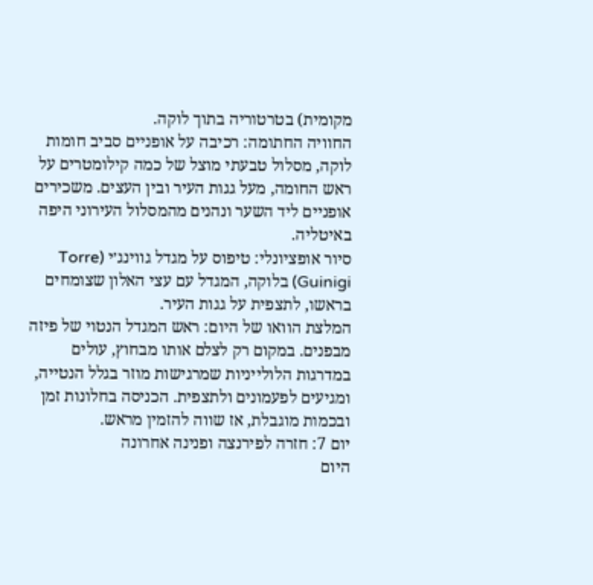מקומית) בטרטוריה בתוך לוקה.
החוויה החתומה: רכיבה על אופניים סביב חומות לוקה, מסלול טבעתי מוצל של כמה קילומטרים על ראש החומה, מעל גגות העיר ובין העצים. משכירים אופניים ליד השער ונהנים מהמסלול העירוני היפה באיטליה.
סיור אופציונלי: טיפוס על מגדל גווינג׳י (Torre Guinigi) בלוקה, המגדל עם עצי האלון שצומחים בראשו, לתצפית על גגות העיר.
המלצת הוואו של היום: ראש המגדל הנטוי של פיזה מבפנים. במקום רק לצלם אותו מבחוץ, עולים במדרגות הלולייניות שמרגישות מוזר בגלל הנטייה, ומגיעים לפעמונים ולתצפית. הכניסה בחלונות זמן ובכמות מוגבלת, אז שווה להזמין מראש.
יום 7: חזרה לפירנצה ופנינה אחרונה
היום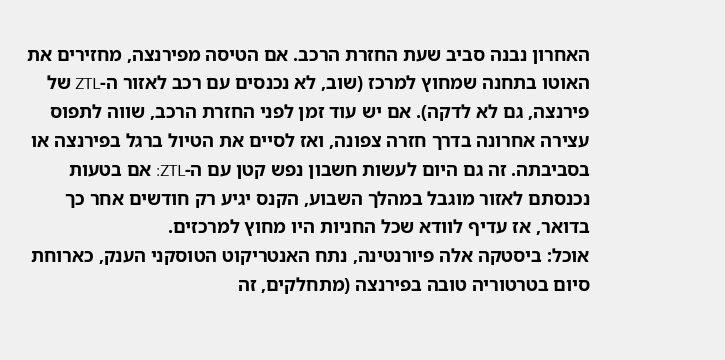האחרון נבנה סביב שעת החזרת הרכב. אם הטיסה מפירנצה, מחזירים את האוטו בתחנה שמחוץ למרכז (שוב, לא נכנסים עם רכב לאזור ה-ZTL של פירנצה, גם לא לדקה). אם יש עוד זמן לפני החזרת הרכב, שווה לתפוס עצירה אחרונה בדרך חזרה צפונה, ואז לסיים את הטיול ברגל בפירנצה או בסביבתה. זה גם היום לעשות חשבון נפש קטן עם ה-ZTL: אם בטעות נכנסתם לאזור מוגבל במהלך השבוע, הקנס יגיע רק חודשים אחר כך בדואר, אז עדיף לוודא שכל החניות היו מחוץ למרכזים.
אוכל: ביסטקה אלה פיורנטינה, נתח האנטריקוט הטוסקני הענק, כארוחת סיום בטרטוריה טובה בפירנצה (מתחלקים, זה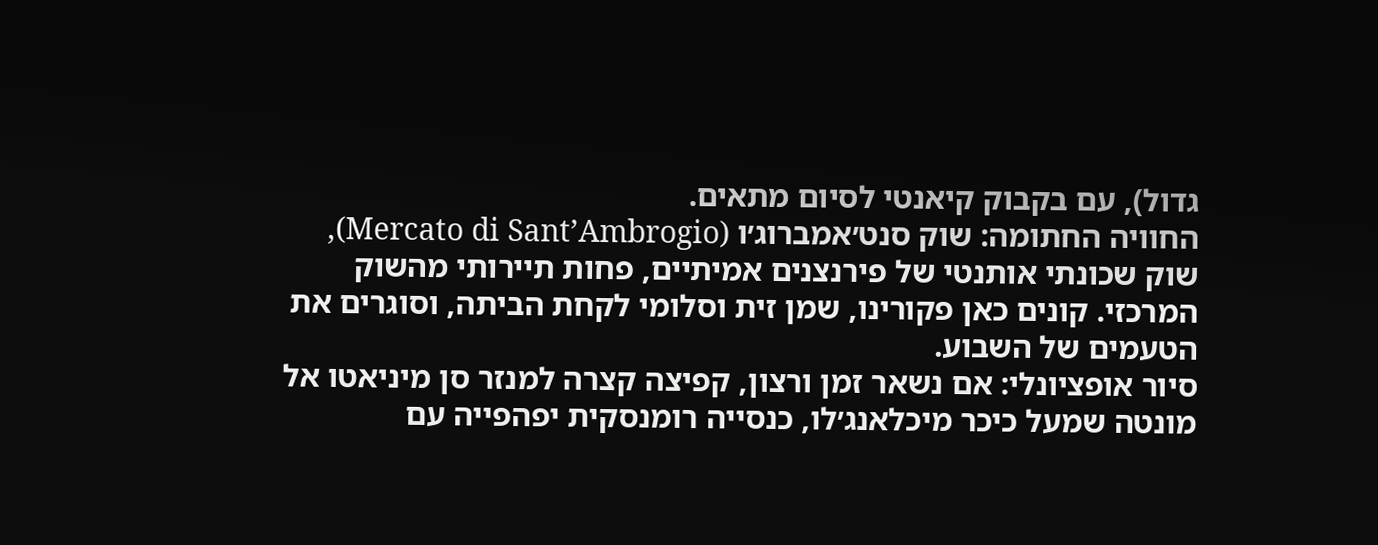גדול), עם בקבוק קיאנטי לסיום מתאים.
החוויה החתומה: שוק סנט׳אמברוג׳ו (Mercato di Sant’Ambrogio), שוק שכונתי אותנטי של פירנצנים אמיתיים, פחות תיירותי מהשוק המרכזי. קונים כאן פקורינו, שמן זית וסלומי לקחת הביתה, וסוגרים את הטעמים של השבוע.
סיור אופציונלי: אם נשאר זמן ורצון, קפיצה קצרה למנזר סן מיניאטו אל מונטה שמעל כיכר מיכלאנג׳לו, כנסייה רומנסקית יפהפייה עם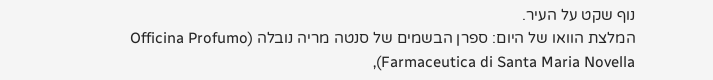נוף שקט על העיר.
המלצת הוואו של היום: ספרן הבשמים של סנטה מריה נובלה (Officina Profumo Farmaceutica di Santa Maria Novella),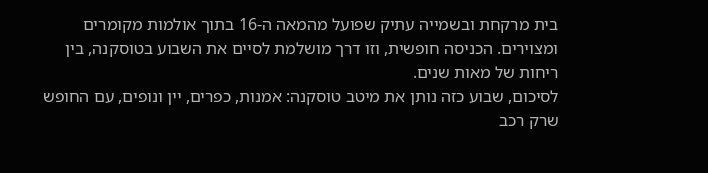בית מרקחת ובשמייה עתיק שפועל מהמאה ה-16 בתוך אולמות מקומרים ומצוירים. הכניסה חופשית, וזו דרך מושלמת לסיים את השבוע בטוסקנה, בין ריחות של מאות שנים.
לסיכום, שבוע כזה נותן את מיטב טוסקנה: אמנות, כפרים, יין ונופים, עם החופש שרק רכב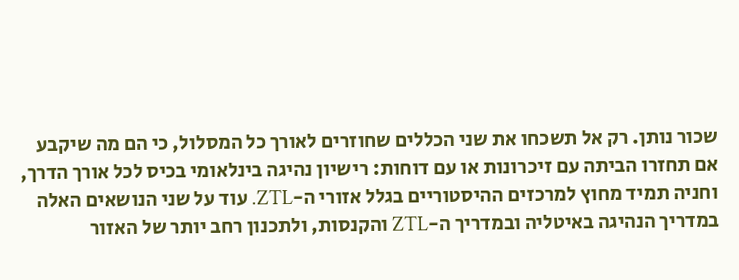שכור נותן. רק אל תשכחו את שני הכללים שחוזרים לאורך כל המסלול, כי הם מה שיקבע אם תחזרו הביתה עם זיכרונות או עם דוחות: רישיון נהיגה בינלאומי בכיס לכל אורך הדרך, וחניה תמיד מחוץ למרכזים ההיסטוריים בגלל אזורי ה-ZTL. עוד על שני הנושאים האלה במדריך הנהיגה באיטליה ובמדריך ה-ZTL והקנסות, ולתכנון רחב יותר של האזור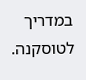במדריך לטוסקנה.